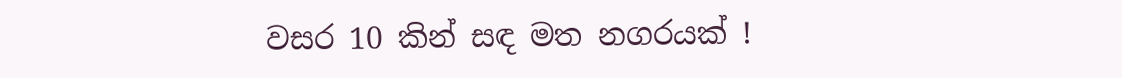වසර 10 කින් සඳ මත නගරයක් !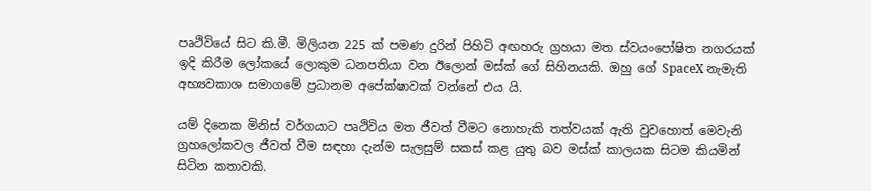පෘථිවියේ සිට කි.මී. මිලියන 225 ක් පමණ දුරින් පිහිටි අඟහරු ග්‍රහයා මත ස්වයංපෝෂිත නගරයක් ඉදි කිරීම ලෝකයේ ලොකුම ධනපතියා වන ඊලොන් මස්ක් ගේ සිහිනයකි. ඔහු ගේ SpaceX නැමැති අභ්‍යවකාශ සමාගමේ ප්‍රධානම අපේක්ෂාවක් වන්නේ එය යි.

යම් දිනෙක මිනිස් වර්ගයාට පෘථිවිය මත ජීවත් වීමට නොහැකි තත්වයක් ඇති වුවහොත් මෙවැනි ග්‍රහලෝකවල ජීවත් වීම සඳහා දැන්ම සැලසුම් සකස් කළ යුතු බව මස්ක් කාලයක සිටම කියමින් සිටින කතාවකි.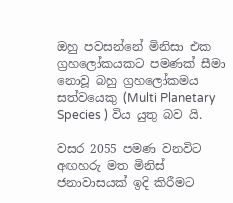ඔහු පවසන්නේ මිනිසා එක ග්‍රහලෝකයකට පමණක් සීමා නොවූ බහු ග්‍රහලෝකමය සත්වයෙකු (Multi Planetary Species ) විය යුතු බව යි.

වසර 2055 පමණ වනවිට අඟහරු මත මිනිස් ජනාවාසයක් ඉදි කිරීමට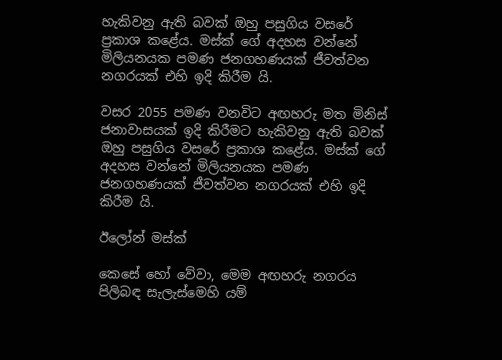හැකිවනු ඇති බවක් ඔහු පසුගිය වසරේ ප්‍රකාශ කළේය. මස්ක් ගේ අදහස වන්නේ මිලියනයක පමණ ජනගහණයක් ජීවත්වන නගරයක් එහි ඉදි කිරීම යි.

වසර 2055 පමණ වනවිට අඟහරු මත මිනිස් ජනාවාසයක් ඉදි කිරීමට හැකිවනු ඇති බවක් ඔහු පසුගිය වසරේ ප්‍රකාශ කළේය. මස්ක් ගේ අදහස වන්නේ මිලියනයක පමණ ජනගහණයක් ජීවත්වන නගරයක් එහි ඉදි කිරීම යි.

ඊලෝන් මස්ක්

කෙසේ හෝ වේවා, මෙම අඟහරු නගරය පිලිබඳ සැලැස්මෙහි යම්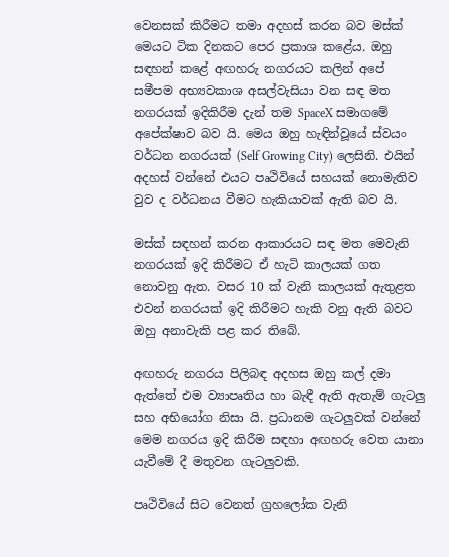වෙනසක් කිරීමට තමා අදහස් කරන බව මස්ක් මෙයට ටික දිනකට පෙර ප්‍රකාශ කළේය. ඔහු සඳහන් කළේ අඟහරු නගරයට කලින් අපේ සමීපම අභ්‍යවකාශ අසල්වැසියා වන සඳ මත නගරයක් ඉදිකිරීම දැන් තම SpaceX සමාගමේ අපේක්ෂාව බව යි. මෙය ඔහු හැඳින්වූයේ ස්වයං වර්ධන නගරයක් (Self Growing City) ලෙසිනි. එයින් අදහස් වන්නේ එයට පෘථිවියේ සහයක් නොමැතිව වුව ද වර්ධනය වීමට හැකියාවක් ඇති බව යි.

මස්ක් සඳහන් කරන ආකාරයට සඳ මත මෙවැනි නගරයක් ඉදි කිරීමට ඒ හැටි කාලයක් ගත නොවනු ඇත. වසර 10 ක් වැනි කාලයක් ඇතුළත එවන් නගරයක් ඉදි කිරීමට හැකි වනු ඇති බවට ඔහු අනාවැකි පළ කර තිබේ.

අඟහරු නගරය පිලිබඳ අදහස ඔහු කල් දමා ඇත්තේ එම ව්‍යාපෘතිය හා බැඳී ඇති ඇතැම් ගැටලු සහ අභියෝග නිසා යි. ප්‍රධානම ගැටලුවක් වන්නේ මෙම නගරය ඉදි කිරීම සඳහා අඟහරු වෙත යානා යැවීමේ දී මතුවන ගැටලුවකි.

පෘථිවියේ සිට වෙනත් ග්‍රහලෝක වැනි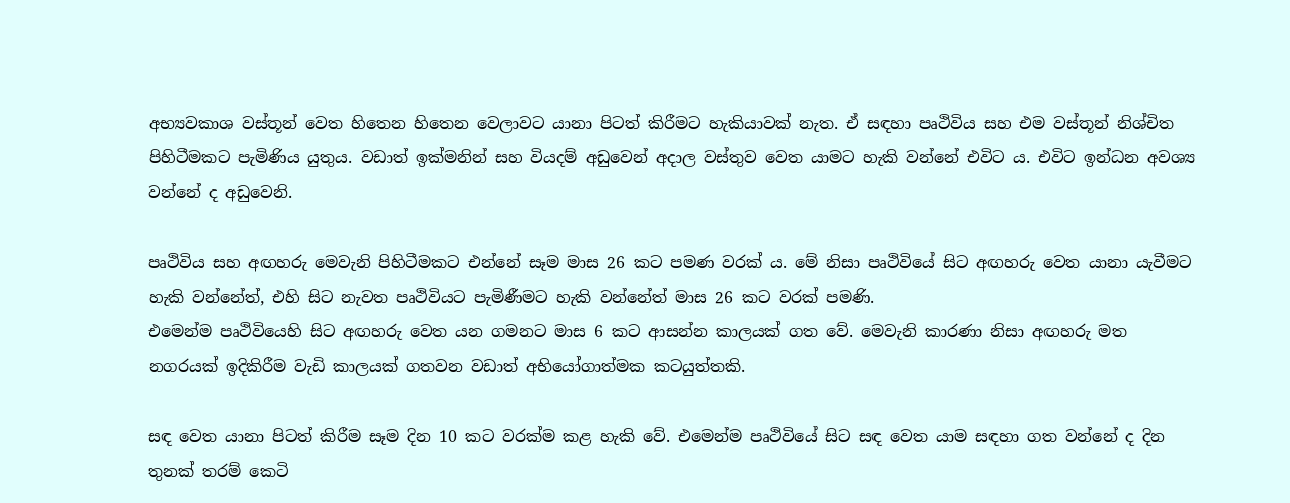අභ්‍යවකාශ වස්තූන් වෙත හිතෙන හිතෙන වෙලාවට යානා පිටත් කිරීමට හැකියාවක් නැත. ඒ සඳහා පෘථිවිය සහ එම වස්තූන් නිශ්චිත පිහිටීමකට පැමිණිය යුතුය. වඩාත් ඉක්මනින් සහ වියදම් අඩුවෙන් අදාල වස්තුව වෙත යාමට හැකි වන්නේ එවිට ය. එවිට ඉන්ධන අවශ්‍ය වන්නේ ද අඩුවෙනි.

පෘථිවිය සහ අඟහරු මෙවැනි පිහිටීමකට එන්නේ සෑම මාස 26 කට පමණ වරක් ය. මේ නිසා පෘථිවියේ සිට අඟහරු වෙත යානා යැවීමට හැකි වන්නේත්, එහි සිට නැවත පෘථිවියට පැමිණීමට හැකි වන්නේත් මාස 26 කට වරක් පමණි.
එමෙන්ම පෘථිවියෙහි සිට අඟහරු වෙත යන ගමනට මාස 6 කට ආසන්න කාලයක් ගත වේ. මෙවැනි කාරණා නිසා අඟහරු මත නගරයක් ඉදිකිරීම වැඩි කාලයක් ගතවන වඩාත් අභියෝගාත්මක කටයුත්තකි.

සඳ වෙත යානා පිටත් කිරීම සෑම දින 10 කට වරක්ම කළ හැකි වේ. එමෙන්ම පෘථිවියේ සිට සඳ වෙත යාම සඳහා ගත වන්නේ ද දින තුනක් තරම් කෙටි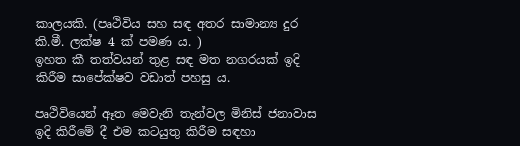කාලයකි. (පෘථිවිය සහ සඳ අතර සාමාන්‍ය දුර කි.මී. ලක්ෂ 4 ක් පමණ ය. )
ඉහත කී තත්වයන් තුළ සඳ මත නගරයක් ඉදි කිරීම සාපේක්ෂව වඩාත් පහසු ය.

පෘථිවියෙන් ඈත මෙවැනි තැන්වල මිනිස් ජනාවාස ඉදි කිරීමේ දී එම කටයුතු කිරීම සඳහා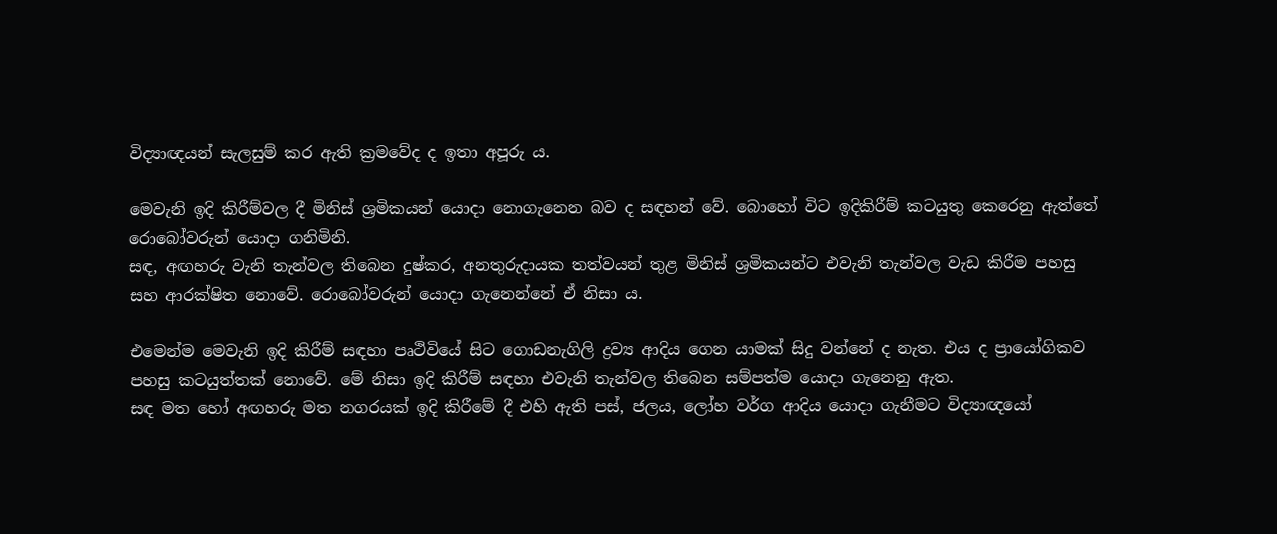විද්‍යාඥයන් සැලසුම් කර ඇති ක්‍රමවේද ද ඉතා අපූරු ය.

මෙවැනි ඉදි කිරීම්වල දී මිනිස් ශ්‍රමිකයන් යොදා නොගැනෙන බව ද සඳහන් වේ. බොහෝ විට ඉදිකිරීම් කටයුතු කෙරෙනු ඇත්තේ රොබෝවරුන් යොදා ගනිමිනි.
සඳ, අඟහරු වැනි තැන්වල තිබෙන දුෂ්කර, අනතුරුදායක තත්වයන් තුළ මිනිස් ශ්‍රමිකයන්ට එවැනි තැන්වල වැඩ කිරීම පහසු සහ ආරක්ෂිත නොවේ. රොබෝවරුන් යොදා ගැනෙන්නේ ඒ නිසා ය.

එමෙන්ම මෙවැනි ඉදි කිරීම් සඳහා පෘථිවියේ සිට ගොඩනැගිලි ද්‍රව්‍ය ආදිය ගෙන යාමක් සිදු වන්නේ ද නැත. එය ද ප්‍රායෝගිකව පහසු කටයුත්තක් නොවේ. මේ නිසා ඉදි කිරීම් සඳහා එවැනි තැන්වල තිබෙන සම්පත්ම යොදා ගැනෙනු ඇත.
සඳ මත හෝ අඟහරු මත නගරයක් ඉදි කිරීමේ දී එහි ඇති පස්, ජලය, ලෝහ වර්ග ආදිය යොදා ගැනීමට විද්‍යාඥයෝ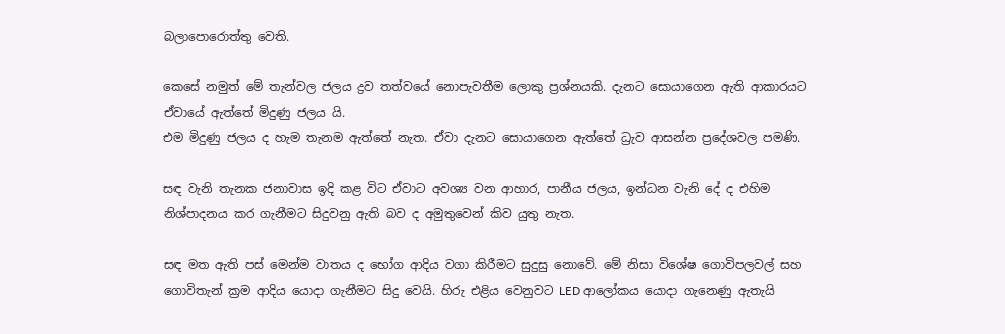බලාපොරොත්තු වෙති.

කෙසේ නමුත් මේ තැන්වල ජලය ද්‍රව තත්වයේ නොපැවතීම ලොකු ප්‍රශ්නයකි. දැනට සොයාගෙන ඇති ආකාරයට ඒවායේ ඇත්තේ මිදුණු ජලය යි.
එම මිදුණු ජලය ද හැම තැනම ඇත්තේ නැත. ඒවා දැනට සොයාගෙන ඇත්තේ ධ්‍රැව ආසන්න ප්‍රදේශවල පමණි.

සඳ වැනි තැනක ජනාවාස ඉදි කළ විට ඒවාට අවශ්‍ය වන ආහාර, පානීය ජලය, ඉන්ධන වැනි දේ ද එහිම නිශ්පාදනය කර ගැනීමට සිදුවනු ඇති බව ද අමුතුවෙන් කිව යුතු නැත.

සඳ මත ඇති පස් මෙන්ම වාතය ද භෝග ආදිය වගා කිරීමට සුදුසු නොවේ. මේ නිසා විශේෂ ගොවිපලවල් සහ ගොවිතැන් ක්‍රම ආදිය යොදා ගැනීමට සිදු වෙයි. හිරු එළිය වෙනුවට LED ආලෝකය යොදා ගැනෙණු ඇතැයි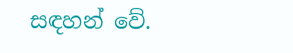සඳහන් වේ.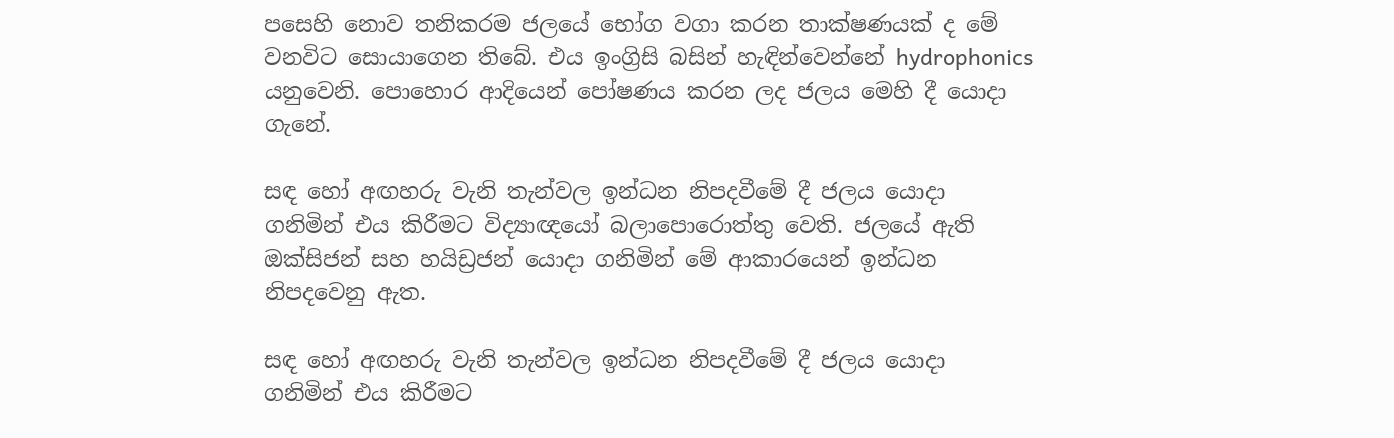පසෙහි නොව තනිකරම ජලයේ භෝග වගා කරන තාක්ෂණයක් ද මේ වනවිට සොයාගෙන තිබේ. එය ඉංග්‍රිසි බසින් හැඳින්වෙන්නේ hydrophonics යනුවෙනි. පොහොර ආදියෙන් පෝෂණය කරන ලද ජලය මෙහි දී යොදා ගැනේ.

සඳ හෝ අඟහරු වැනි තැන්වල ඉන්ධන නිපදවීමේ දී ජලය යොදා ගනිමින් එය කිරීමට විද්‍යාඥයෝ බලාපොරොත්තු වෙති. ජලයේ ඇති ඔක්සිජන් සහ හයිඩ්‍රජන් යොදා ගනිමින් මේ ආකාරයෙන් ඉන්ධන නිපදවෙනු ඇත.

සඳ හෝ අඟහරු වැනි තැන්වල ඉන්ධන නිපදවීමේ දී ජලය යොදා ගනිමින් එය කිරීමට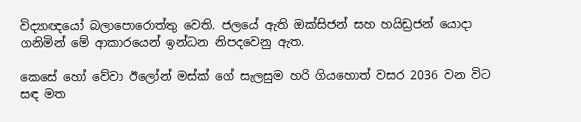විද්‍යාඥයෝ බලාපොරොත්තු වෙති. ජලයේ ඇති ඔක්සිජන් සහ හයිඩ්‍රජන් යොදා ගනිමින් මේ ආකාරයෙන් ඉන්ධන නිපදවෙනු ඇත.

කෙසේ හෝ වේවා ඊලෝන් මස්ක් ගේ සැලසුම හරි ගියහොත් වසර 2036 වන විට සඳ මත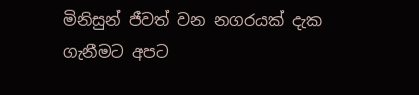මිනිසුන් ජීවත් වන නගරයක් දැක ගැනීමට අපට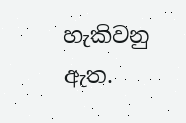හැකිවනු ඇත.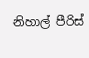නිහාල් පීරිස්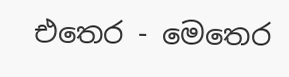එතෙර - මෙතෙර